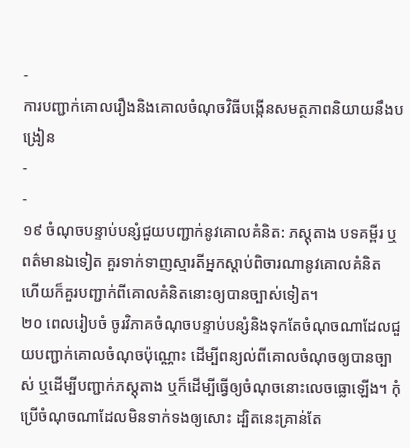-
ការបញ្ជាក់គោលរឿងនិងគោលចំណុចវិធីបង្កើនសមត្ថភាពនិយាយនឹងបង្រៀន
-
-
១៩ ចំណុចបន្ទាប់បន្សំជួយបញ្ជាក់នូវគោលគំនិត: ភស្តុតាង បទគម្ពីរ ឬពត៌មានឯទៀត គួរទាក់ទាញស្មារតីអ្នកស្ដាប់ពិចារណានូវគោលគំនិត ហើយក៏គួរបញ្ជាក់ពីគោលគំនិតនោះឲ្យបានច្បាស់ទៀត។
២០ ពេលរៀបចំ ចូរវិភាគចំណុចបន្ទាប់បន្សំនិងទុកតែចំណុចណាដែលជួយបញ្ជាក់គោលចំណុចប៉ុណ្ណោះ ដើម្បីពន្យល់ពីគោលចំណុចឲ្យបានច្បាស់ ឬដើម្បីបញ្ជាក់ភស្តុតាង ឬក៏ដើម្បីធ្វើឲ្យចំណុចនោះលេចធ្លោឡើង។ កុំប្រើចំណុចណាដែលមិនទាក់ទងឲ្យសោះ ដ្បិតនេះគ្រាន់តែ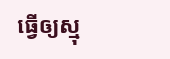ធ្វើឲ្យស្មុ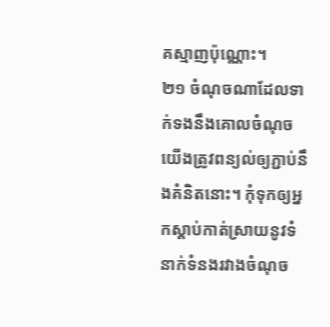គស្មាញប៉ុណ្ណោះ។
២១ ចំណុចណាដែលទាក់ទងនឹងគោលចំណុច យើងត្រូវពន្យល់ឲ្យភ្ជាប់នឹងគំនិតនោះ។ កុំទុកឲ្យអ្នកស្ដាប់កាត់ស្រាយនូវទំនាក់ទំនងរវាងចំណុច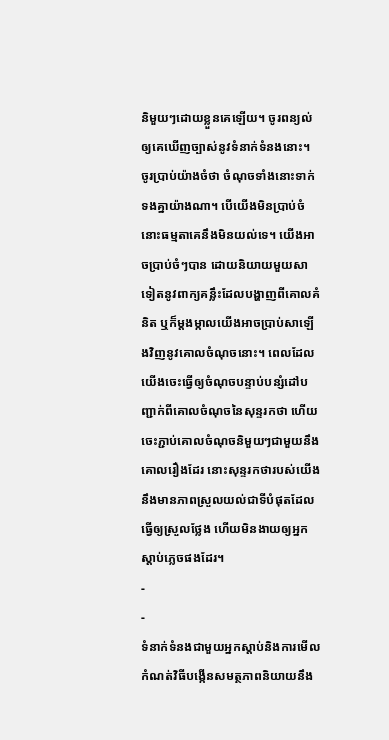និមួយៗដោយខ្លួនគេឡើយ។ ចូរពន្យល់ឲ្យគេឃើញច្បាស់នូវទំនាក់ទំនងនោះ។ ចូរប្រាប់យ៉ាងចំថា ចំណុចទាំងនោះទាក់ទងគ្នាយ៉ាងណា។ បើយើងមិនប្រាប់ចំ នោះធម្មតាគេនឹងមិនយល់ទេ។ យើងអាចប្រាប់ចំៗបាន ដោយនិយាយមួយសាទៀតនូវពាក្យគន្លឹះដែលបង្ហាញពីគោលគំនិត ឬក៏ម្ដងម្កាលយើងអាចប្រាប់សាឡើងវិញនូវគោលចំណុចនោះ។ ពេលដែលយើងចេះធ្វើឲ្យចំណុចបន្ទាប់បន្សំដៅបញ្ជាក់ពីគោលចំណុចនៃសុន្ទរកថា ហើយចេះភ្ជាប់គោលចំណុចនិមួយៗជាមួយនឹងគោលរឿងដែរ នោះសុន្ទរកថារបស់យើងនឹងមានភាពស្រួលយល់ជាទីបំផុតដែលធ្វើឲ្យស្រួលថ្លែង ហើយមិនងាយឲ្យអ្នកស្ដាប់ភ្លេចផងដែរ។
-
-
ទំនាក់ទំនងជាមួយអ្នកស្ដាប់និងការមើលកំណត់វិធីបង្កើនសមត្ថភាពនិយាយនឹង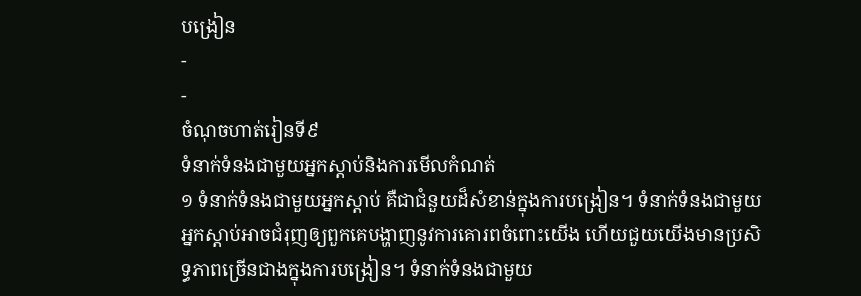បង្រៀន
-
-
ចំណុចហាត់រៀនទី៩
ទំនាក់ទំនងជាមួយអ្នកស្ដាប់និងការមើលកំណត់
១ ទំនាក់ទំនងជាមួយអ្នកស្ដាប់ គឺជាជំនួយដ៏សំខាន់ក្នុងការបង្រៀន។ ទំនាក់ទំនងជាមួយអ្នកស្ដាប់អាចជំរុញឲ្យពួកគេបង្ហាញនូវការគោរពចំពោះយើង ហើយជួយយើងមានប្រសិទ្ធភាពច្រើនជាងក្នុងការបង្រៀន។ ទំនាក់ទំនងជាមួយ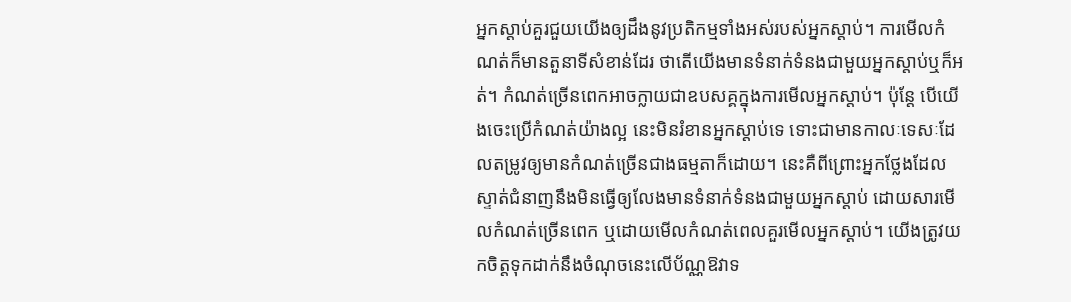អ្នកស្ដាប់គួរជួយយើងឲ្យដឹងនូវប្រតិកម្មទាំងអស់របស់អ្នកស្ដាប់។ ការមើលកំណត់ក៏មានតួនាទីសំខាន់ដែរ ថាតើយើងមានទំនាក់ទំនងជាមួយអ្នកស្ដាប់ឬក៏អត់។ កំណត់ច្រើនពេកអាចក្លាយជាឧបសគ្គក្នុងការមើលអ្នកស្ដាប់។ ប៉ុន្តែ បើយើងចេះប្រើកំណត់យ៉ាងល្អ នេះមិនរំខានអ្នកស្ដាប់ទេ ទោះជាមានកាលៈទេសៈដែលតម្រូវឲ្យមានកំណត់ច្រើនជាងធម្មតាក៏ដោយ។ នេះគឺពីព្រោះអ្នកថ្លែងដែលស្ទាត់ជំនាញនឹងមិនធ្វើឲ្យលែងមានទំនាក់ទំនងជាមួយអ្នកស្ដាប់ ដោយសារមើលកំណត់ច្រើនពេក ឬដោយមើលកំណត់ពេលគួរមើលអ្នកស្ដាប់។ យើងត្រូវយកចិត្តទុកដាក់នឹងចំណុចនេះលើប័ណ្ណឱវាទ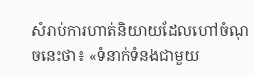សំរាប់ការហាត់និយាយដែលហៅចំណុចនេះថា៖ «ទំនាក់ទំនងជាមួយ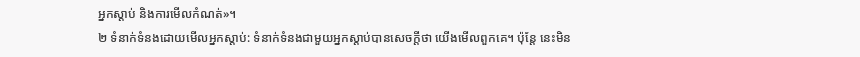អ្នកស្ដាប់ និងការមើលកំណត់»។
២ ទំនាក់ទំនងដោយមើលអ្នកស្ដាប់: ទំនាក់ទំនងជាមួយអ្នកស្ដាប់បានសេចក្ដីថា យើងមើលពួកគេ។ ប៉ុន្តែ នេះមិន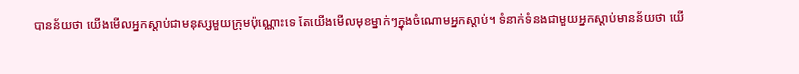បានន័យថា យើងមើលអ្នកស្ដាប់ជាមនុស្សមួយក្រុមប៉ុណ្ណោះទេ តែយើងមើលមុខម្នាក់ៗក្នុងចំណោមអ្នកស្ដាប់។ ទំនាក់ទំនងជាមួយអ្នកស្ដាប់មានន័យថា យើ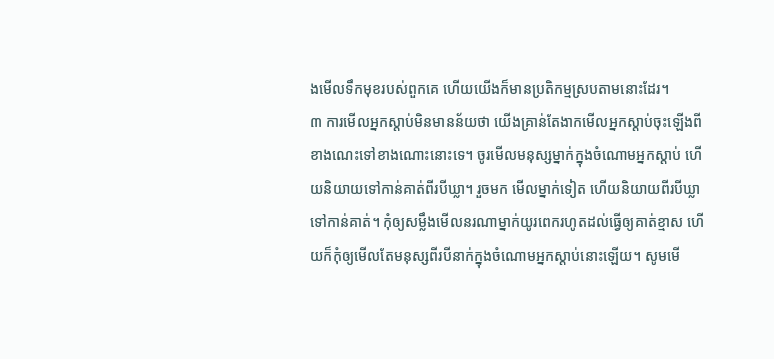ងមើលទឹកមុខរបស់ពួកគេ ហើយយើងក៏មានប្រតិកម្មស្របតាមនោះដែរ។
៣ ការមើលអ្នកស្ដាប់មិនមានន័យថា យើងគ្រាន់តែងាកមើលអ្នកស្ដាប់ចុះឡើងពីខាងណេះទៅខាងណោះនោះទេ។ ចូរមើលមនុស្សម្នាក់ក្នុងចំណោមអ្នកស្ដាប់ ហើយនិយាយទៅកាន់គាត់ពីរបីឃ្លា។ រួចមក មើលម្នាក់ទៀត ហើយនិយាយពីរបីឃ្លាទៅកាន់គាត់។ កុំឲ្យសម្លឹងមើលនរណាម្នាក់យូរពេករហូតដល់ធ្វើឲ្យគាត់ខ្មាស ហើយក៏កុំឲ្យមើលតែមនុស្សពីរបីនាក់ក្នុងចំណោមអ្នកស្ដាប់នោះឡើយ។ សូមមើ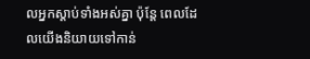លអ្នកស្ដាប់ទាំងអស់គ្នា ប៉ុន្តែ ពេលដែលយើងនិយាយទៅកាន់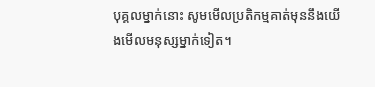បុគ្គលម្នាក់នោះ សូមមើលប្រតិកម្មគាត់មុននឹងយើងមើលមនុស្សម្នាក់ទៀត។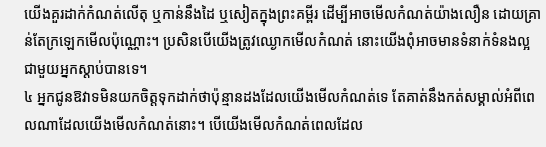យើងគួរដាក់កំណត់លើតុ ឬកាន់នឹងដៃ ឬសៀតក្នុងព្រះគម្ពីរ ដើម្បីអាចមើលកំណត់យ៉ាងលឿន ដោយគ្រាន់តែក្រឡេកមើលប៉ុណ្ណោះ។ ប្រសិនបើយើងត្រូវឈ្ងោកមើលកំណត់ នោះយើងពុំអាចមានទំនាក់ទំនងល្អជាមួយអ្នកស្ដាប់បានទេ។
៤ អ្នកជូនឱវាទមិនយកចិត្តទុកដាក់ថាប៉ុន្មានដងដែលយើងមើលកំណត់ទេ តែគាត់នឹងកត់សម្គាល់អំពីពេលណាដែលយើងមើលកំណត់នោះ។ បើយើងមើលកំណត់ពេលដែល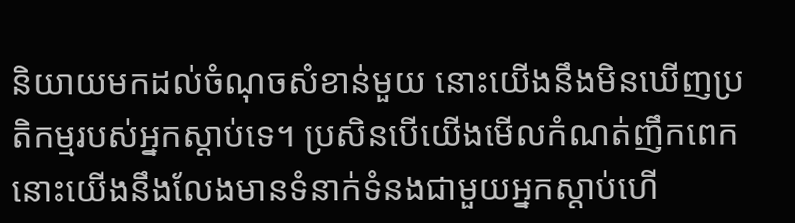និយាយមកដល់ចំណុចសំខាន់មួយ នោះយើងនឹងមិនឃើញប្រតិកម្មរបស់អ្នកស្ដាប់ទេ។ ប្រសិនបើយើងមើលកំណត់ញឹកពេក នោះយើងនឹងលែងមានទំនាក់ទំនងជាមួយអ្នកស្ដាប់ហើ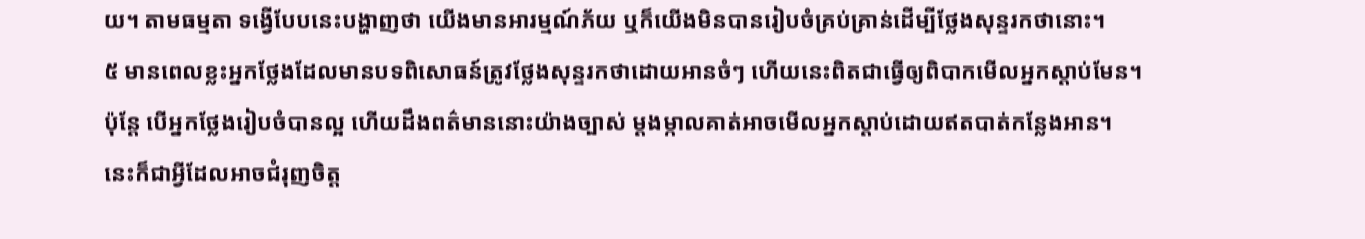យ។ តាមធម្មតា ទង្វើបែបនេះបង្ហាញថា យើងមានអារម្មណ៍ភ័យ ឬក៏យើងមិនបានរៀបចំគ្រប់គ្រាន់ដើម្បីថ្លែងសុន្ទរកថានោះ។
៥ មានពេលខ្លះអ្នកថ្លែងដែលមានបទពិសោធន៍ត្រូវថ្លែងសុន្ទរកថាដោយអានចំៗ ហើយនេះពិតជាធ្វើឲ្យពិបាកមើលអ្នកស្ដាប់មែន។ ប៉ុន្តែ បើអ្នកថ្លែងរៀបចំបានល្អ ហើយដឹងពត៌មាននោះយ៉ាងច្បាស់ ម្ដងម្កាលគាត់អាចមើលអ្នកស្ដាប់ដោយឥតបាត់កន្លែងអាន។ នេះក៏ជាអ្វីដែលអាចជំរុញចិត្ត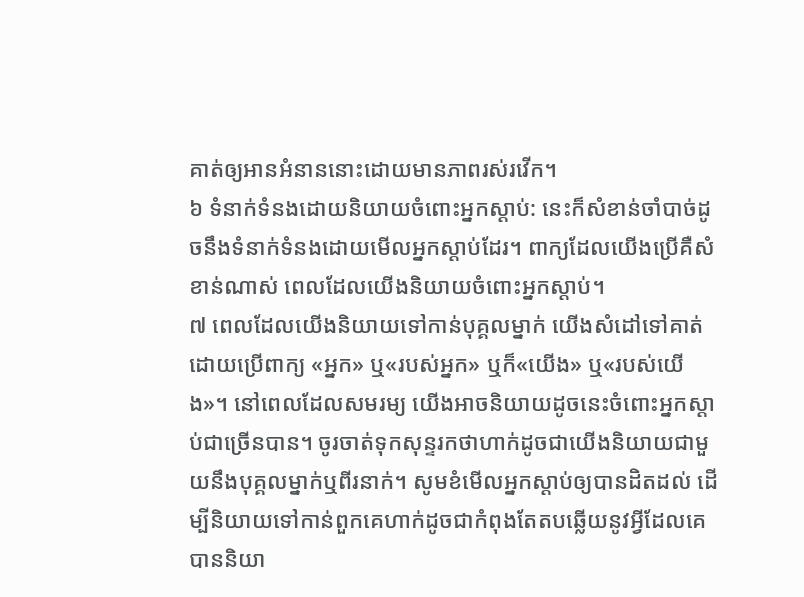គាត់ឲ្យអានអំនាននោះដោយមានភាពរស់រវើក។
៦ ទំនាក់ទំនងដោយនិយាយចំពោះអ្នកស្ដាប់: នេះក៏សំខាន់ចាំបាច់ដូចនឹងទំនាក់ទំនងដោយមើលអ្នកស្ដាប់ដែរ។ ពាក្យដែលយើងប្រើគឺសំខាន់ណាស់ ពេលដែលយើងនិយាយចំពោះអ្នកស្ដាប់។
៧ ពេលដែលយើងនិយាយទៅកាន់បុគ្គលម្នាក់ យើងសំដៅទៅគាត់ដោយប្រើពាក្យ «អ្នក» ឬ«របស់អ្នក» ឬក៏«យើង» ឬ«របស់យើង»។ នៅពេលដែលសមរម្យ យើងអាចនិយាយដូចនេះចំពោះអ្នកស្ដាប់ជាច្រើនបាន។ ចូរចាត់ទុកសុន្ទរកថាហាក់ដូចជាយើងនិយាយជាមួយនឹងបុគ្គលម្នាក់ឬពីរនាក់។ សូមខំមើលអ្នកស្ដាប់ឲ្យបានដិតដល់ ដើម្បីនិយាយទៅកាន់ពួកគេហាក់ដូចជាកំពុងតែតបឆ្លើយនូវអ្វីដែលគេបាននិយា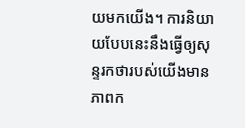យមកយើង។ ការនិយាយបែបនេះនឹងធ្វើឲ្យសុន្ទរកថារបស់យើងមានភាពក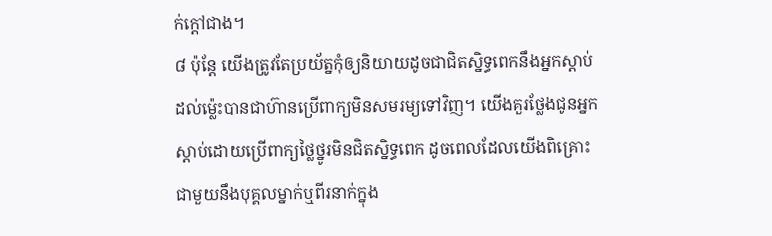ក់ក្ដៅជាង។
៨ ប៉ុន្តែ យើងត្រូវតែប្រយ័ត្នកុំឲ្យនិយាយដូចជាជិតស្និទ្ធពេកនឹងអ្នកស្ដាប់ដល់ម្ល៉េះបានជាហ៊ានប្រើពាក្យមិនសមរម្យទៅវិញ។ យើងគួរថ្លែងជូនអ្នកស្ដាប់ដោយប្រើពាក្យថ្លៃថ្នូរមិនជិតស្និទ្ធពេក ដូចពេលដែលយើងពិគ្រោះជាមួយនឹងបុគ្គលម្នាក់ឬពីរនាក់ក្នុង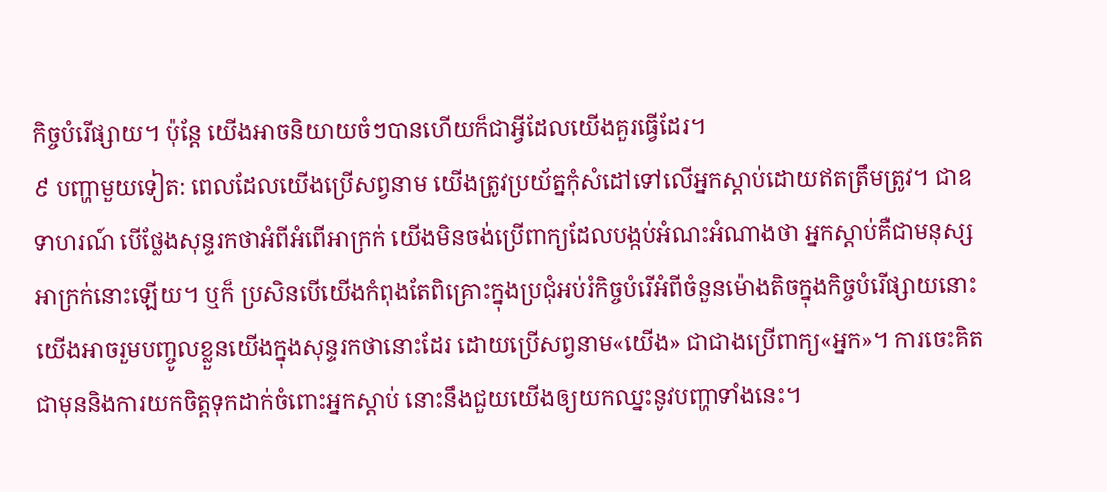កិច្ចបំរើផ្សាយ។ ប៉ុន្តែ យើងអាចនិយាយចំៗបានហើយក៏ជាអ្វីដែលយើងគួរធ្វើដែរ។
៩ បញ្ហាមួយទៀត: ពេលដែលយើងប្រើសព្វនាម យើងត្រូវប្រយ័ត្នកុំសំដៅទៅលើអ្នកស្ដាប់ដោយឥតត្រឹមត្រូវ។ ជាឧទាហរណ៍ បើថ្លែងសុន្ទរកថាអំពីអំពើអាក្រក់ យើងមិនចង់ប្រើពាក្យដែលបង្កប់អំណះអំណាងថា អ្នកស្ដាប់គឺជាមនុស្សអាក្រក់នោះឡើយ។ ឬក៏ ប្រសិនបើយើងកំពុងតែពិគ្រោះក្នុងប្រជុំអប់រំកិច្ចបំរើអំពីចំនួនម៉ោងតិចក្នុងកិច្ចបំរើផ្សាយនោះ យើងអាចរួមបញ្ចូលខ្លួនយើងក្នុងសុន្ទរកថានោះដែរ ដោយប្រើសព្វនាម«យើង» ជាជាងប្រើពាក្យ«អ្នក»។ ការចេះគិតជាមុននិងការយកចិត្តទុកដាក់ចំពោះអ្នកស្ដាប់ នោះនឹងជួយយើងឲ្យយកឈ្នះនូវបញ្ហាទាំងនេះ។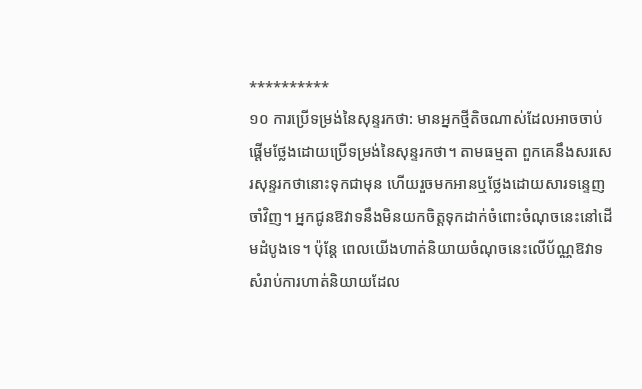**********
១០ ការប្រើទម្រង់នៃសុន្ទរកថា: មានអ្នកថ្មីតិចណាស់ដែលអាចចាប់ផ្ដើមថ្លែងដោយប្រើទម្រង់នៃសុន្ទរកថា។ តាមធម្មតា ពួកគេនឹងសរសេរសុន្ទរកថានោះទុកជាមុន ហើយរួចមកអានឬថ្លែងដោយសារទន្ទេញចាំវិញ។ អ្នកជូនឱវាទនឹងមិនយកចិត្តទុកដាក់ចំពោះចំណុចនេះនៅដើមដំបូងទេ។ ប៉ុន្តែ ពេលយើងហាត់និយាយចំណុចនេះលើប័ណ្ណឱវាទសំរាប់ការហាត់និយាយដែល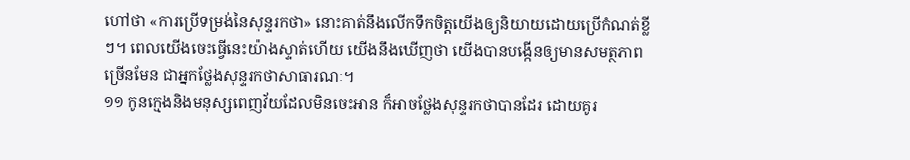ហៅថា «ការប្រើទម្រង់នៃសុន្ទរកថា» នោះគាត់នឹងលើកទឹកចិត្តយើងឲ្យនិយាយដោយប្រើកំណត់ខ្លីៗ។ ពេលយើងចេះធ្វើនេះយ៉ាងស្ទាត់ហើយ យើងនឹងឃើញថា យើងបានបង្កើនឲ្យមានសមត្ថភាពច្រើនមែន ជាអ្នកថ្លែងសុន្ទរកថាសាធារណៈ។
១១ កូនក្មេងនិងមនុស្សពេញវ័យដែលមិនចេះអាន ក៏អាចថ្លែងសុន្ទរកថាបានដែរ ដោយគូរ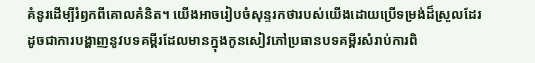គំនូរដើម្បីរំឭកពីគោលគំនិត។ យើងអាចរៀបចំសុន្ទរកថារបស់យើងដោយប្រើទម្រង់ដ៏ស្រួលដែរ ដូចជាការបង្ហាញនូវបទគម្ពីរដែលមានក្នុងកូនសៀវភៅប្រធានបទគម្ពីរសំរាប់ការពិ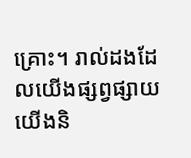គ្រោះ។ រាល់ដងដែលយើងផ្សព្វផ្សាយ យើងនិ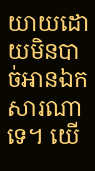យាយដោយមិនបាច់អានឯកសារណាទេ។ យើ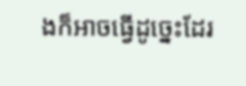ងក៏អាចធ្វើដូច្នេះដែរ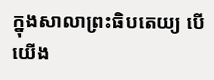ក្នុងសាលាព្រះធិបតេយ្យ បើយើង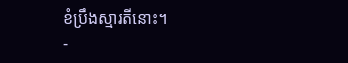ខំប្រឹងស្មារតីនោះ។
-